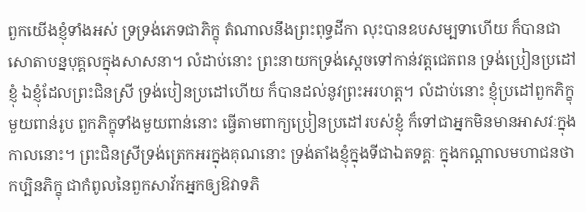ពួកយើងខ្ញុំទាំងអស់ ទ្រទ្រង់ភេទជាភិក្ខុ តំណាលនឹងព្រះពុទ្ធដីកា លុះបានឧបសម្បទាហើយ ក៏បានជាសោតាបន្នបុគ្គលក្នុងសាសនា។ លំដាប់នោះ ព្រះនាយកទ្រង់ស្តេចទៅកាន់វត្តជេតពន ទ្រង់ប្រៀនប្រដៅខ្ញុំ ឯខ្ញុំដែលព្រះជិនស្រី ទ្រង់បៀនប្រដៅហើយ ក៏បានដល់នូវព្រះអរហត្ត។ លំដាប់នោះ ខ្ញុំប្រដៅពួកភិក្ខុមួយពាន់រូប ពួកភិក្ខុទាំងមួយពាន់នោះ ធ្វើតាមពាក្យប្រៀនប្រដៅរបស់ខ្ញុំ ក៏ទៅជាអ្នកមិនមានអាសវៈក្នុងកាលនោះ។ ព្រះជិនស្រីទ្រង់ត្រេកអរក្នុងគុណនោះ ទ្រង់តាំងខ្ញុំក្នុងទីជាឯតទគ្គៈ ក្នុងកណ្តាលមហាជនថា កប្បិនភិក្ខុ ជាកំពូលនៃពួកសាវ័កអ្នកឲ្យឱវាទភិ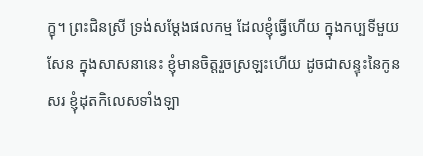ក្ខុ។ ព្រះជិនស្រី ទ្រង់សម្តែងផលកម្ម ដែលខ្ញុំធ្វើហើយ ក្នុងកប្បទីមួយសែន ក្នុងសាសនានេះ ខ្ញុំមានចិត្តរួចស្រឡះហើយ ដូចជាសន្ទុះនៃកូនសរ ខ្ញុំដុតកិលេសទាំងឡា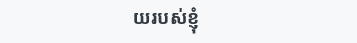យរបស់ខ្ញុំ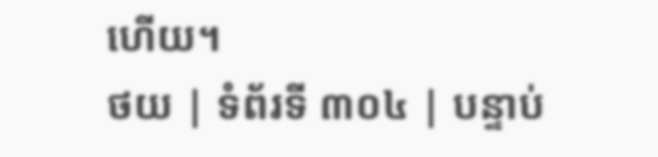ហើយ។
ថយ | ទំព័រទី ៣០៤ | បន្ទាប់